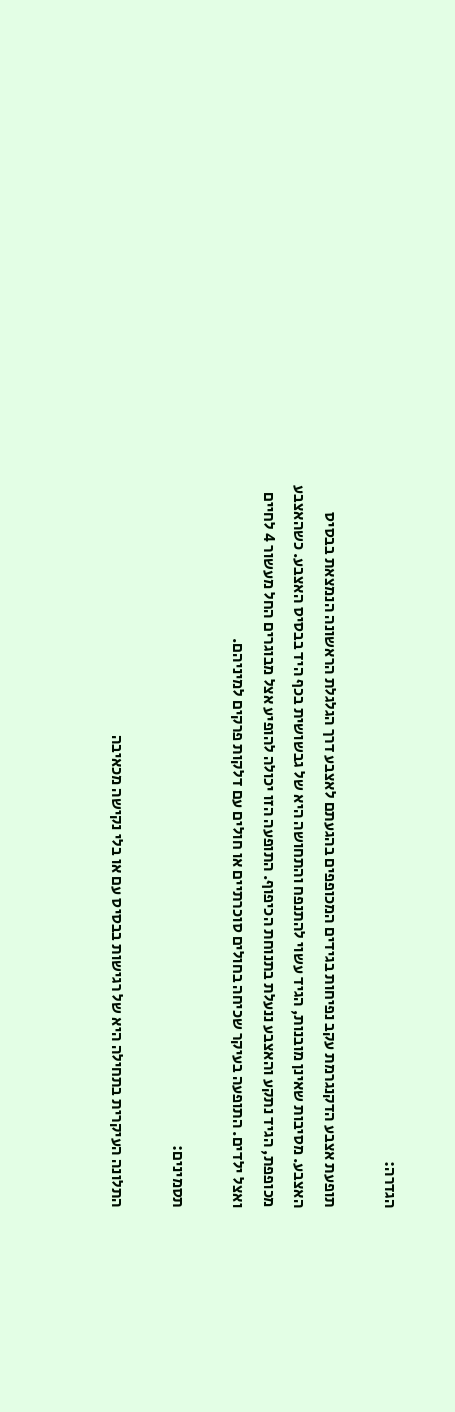הגדרה:

תופעת אצבע הדקנגרמת עקב נפיחות בגידים המכופפים בהגעתם לאצבע דרך הגלגלת הראשונה הנמצאת בבסיס האצבע. מסיבות שאינן מובנות, הגיד עשוי להתנפח והתחושה היא של גבשושית בכף היד בבסיס האצבע. כשהאצבע מכופפת, הגיד נתקע והאצבע ננעלת בתנוחת הכיפוף. התופעה הזו יכולה להופיע אצל מבוגרים החל מעשור 4 לחיים ואצל ילדים. התופעה בעיקר שכיחה בחולים סוכרתיים או חולים עם דלקות פרקים למיניהם.

תסמינים:

התלונה העיקרית בתחילה היא של רגישות בבסיס עם או בלי נקישה מכאיבה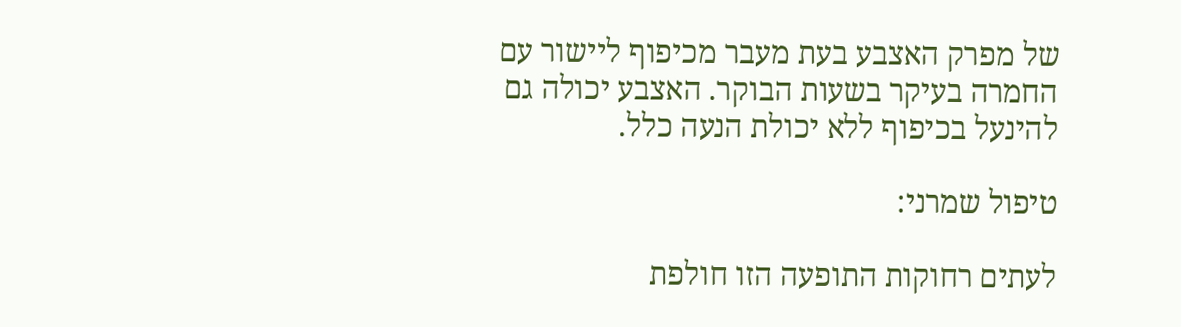של מפרק האצבע בעת מעבר מכיפוף ליישור עם החמרה בעיקר בשעות הבוקר. האצבע יכולה גם להינעל בכיפוף ללא יכולת הנעה כלל.

טיפול שמרני:

לעתים רחוקות התופעה הזו חולפת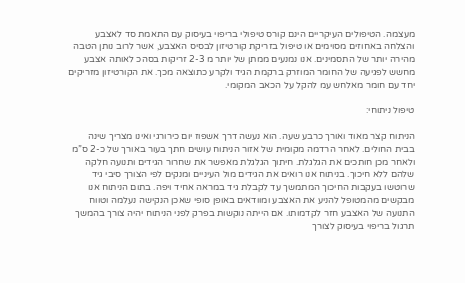מעצמה. הטיפולים העיקריים הינם קורס טיפולי בריפוי בעיסוק עם התאמת סד לאצבע והצלחה באחוזים מסוימים או טיפול בזריקת קורטיזון לבסיס האצבע, אשר לרוב נותן הטבה מהירה יותר של התסמינים. אנו נמנעים ממתן של יותר מ 2-3 זריקות בסהכ לאותה אצבע מחשש לפגיעה של החומר המוזרק ברקמת הגיד ולקרע כתוצאה מכך. את הקורטיזון מזריקים יחד עם חומר מאלחש עמ להקל על הכאב המקומי.

טיפול ניתוחי:

הניתוח קצר מאוד ואורך כרבע שעה. הוא נעשה דרך אשפוז יום כירורגי ואינו מצריך שינה בבית החולים. לאחר הרדמה מקומית של אזור הניתוח עושים חתך בעור באורך של כ-2 ס”מ ולאחר מכן חותכים את הגלגלת. חיתוך הגלגלת מאפשר את שחרור הגידים ותנועה חלקה שלהם ללא חיכוך. בניתוח אנו רואים את הגידים מול העיניים ומנקים לפי הצורך סיבי גיד שרוטשו בעקבות החיכוך המתמשך עד לקבלת גיד במראה אחיד ויפה. בתום הניתוח אנו מבקשים מהמטופל להניע את האצבע ומוודאים באופן סופי שאכן הנקישה נעלמה וטווח התנועה של האצבע חזר לקדמותו. אם הייתה נוקשות בפרק לפני הניתוח יהיה צורך בהמשך תרגול בריפוי בעיסוק לצורך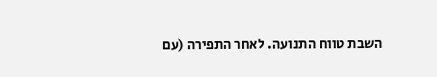השבת טווח התנועה. לאחר התפירה (עם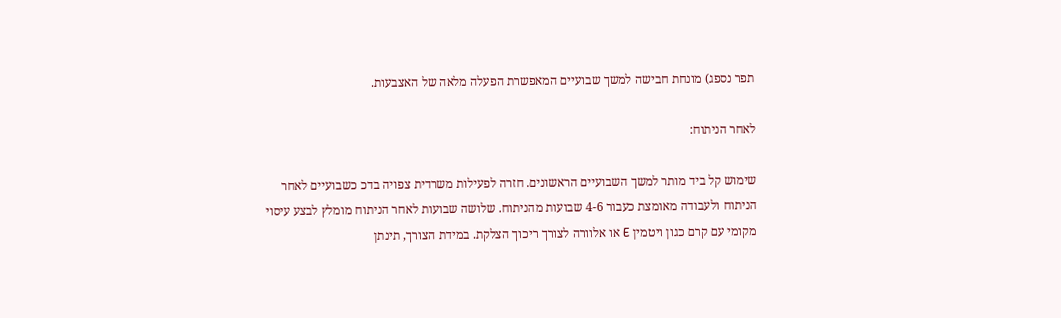תפר נספג) מונחת חבישה למשך שבועיים המאפשרת הפעלה מלאה של האצבעות.

לאחר הניתוח:

שימוש קל ביד מותר למשך השבועיים הראשונים. חזרה לפעילות משרדית צפויה בדכ כשבועיים לאחר הניתוח ולעבודה מאומצת כעבור 4-6 שבועות מהניתוח. שלושה שבועות לאחר הניתוח מומלץ לבצע עיסוי מקומי עם קרם כגון ויטמין E או אלוורה לצורך ריכוך הצלקת. במידת הצורך, תינתן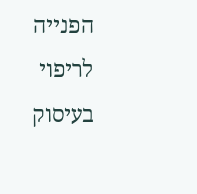הפנייה לריפוי בעיסוק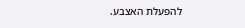להפעלת האצבע.